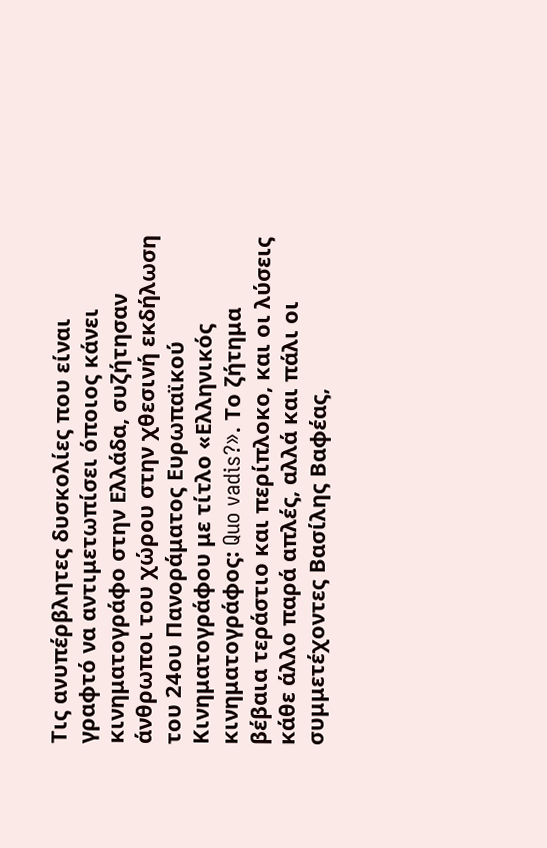Τις ανυπέρβλητες δυσκολίες που είναι γραφτό να αντιμετωπίσει όποιος κάνει κινηματογράφο στην Ελλάδα, συζήτησαν άνθρωποι του χώρου στην χθεσινή εκδήλωση του 24ου Πανοράματος Ευρωπαϊκού Κινηματογράφου με τίτλο «Ελληνικός κινηματογράφος: Quo vadis?». Το ζήτημα βέβαια τεράστιο και περίπλοκο, και οι λύσεις κάθε άλλο παρά απλές, αλλά και πάλι οι συμμετέχοντες Βασίλης Βαφέας,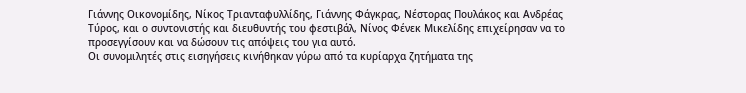Γιάννης Οικονομίδης, Νίκος Τριανταφυλλίδης, Γιάννης Φάγκρας, Νέστορας Πουλάκος και Ανδρέας Τύρος, και ο συντονιστής και διευθυντής του φεστιβάλ, Νίνος Φένεκ Μικελίδης επιχείρησαν να το προσεγγίσουν και να δώσουν τις απόψεις του για αυτό.
Οι συνομιλητές στις εισηγήσεις κινήθηκαν γύρω από τα κυρίαρχα ζητήματα της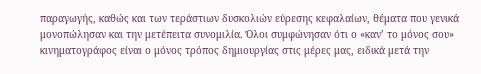παραγωγής, καθώς και των τεράστιων δυσκολιών εύρεσης κεφαλαίων, θέματα που γενικά μονοπώλησαν και την μετέπειτα συνομιλία. Όλοι συμφώνησαν ότι ο «καν’ το μόνος σου» κινηματογράφος είναι ο μόνος τρόπος δημιουργίας στις μέρες μας, ειδικά μετά την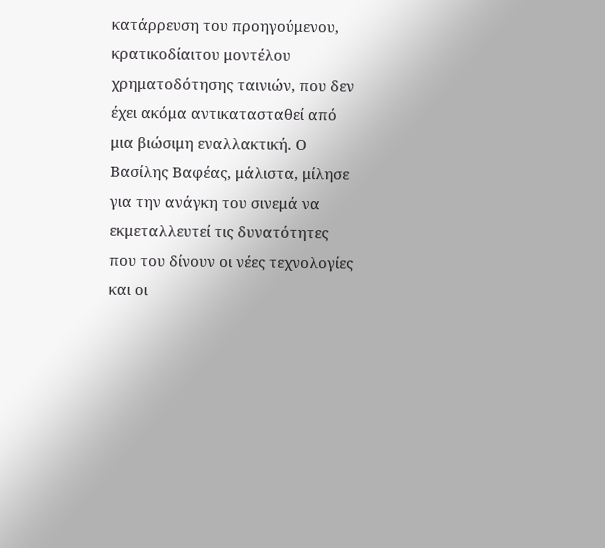κατάρρευση του προηγούμενου, κρατικοδίαιτου μοντέλου χρηματοδότησης ταινιών, που δεν έχει ακόμα αντικατασταθεί από μια βιώσιμη εναλλακτική. Ο Βασίλης Βαφέας, μάλιστα, μίλησε για την ανάγκη του σινεμά να εκμεταλλευτεί τις δυνατότητες που του δίνουν οι νέες τεχνολογίες και οι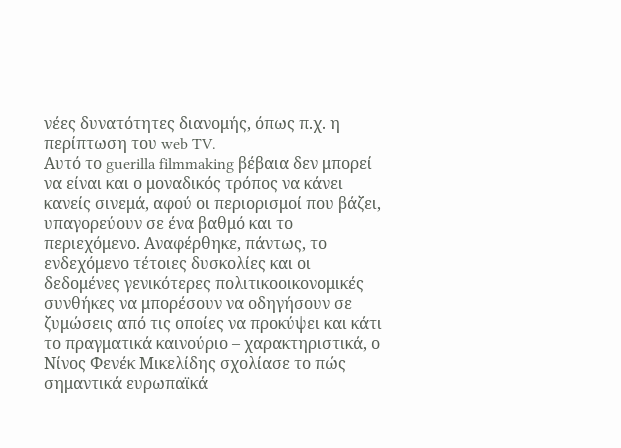νέες δυνατότητες διανομής, όπως π.χ. η περίπτωση του web TV.
Αυτό το guerilla filmmaking βέβαια δεν μπορεί να είναι και ο μοναδικός τρόπος να κάνει κανείς σινεμά, αφού οι περιορισμοί που βάζει, υπαγορεύουν σε ένα βαθμό και το περιεχόμενο. Αναφέρθηκε, πάντως, το ενδεχόμενο τέτοιες δυσκολίες και οι δεδομένες γενικότερες πολιτικοοικονομικές συνθήκες να μπορέσουν να οδηγήσουν σε ζυμώσεις από τις οποίες να προκύψει και κάτι το πραγματικά καινούριο – χαρακτηριστικά, ο Νίνος Φενέκ Μικελίδης σχολίασε το πώς σημαντικά ευρωπαϊκά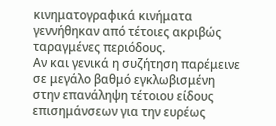κινηματογραφικά κινήματα γεννήθηκαν από τέτοιες ακριβώς ταραγμένες περιόδους.
Αν και γενικά η συζήτηση παρέμεινε σε μεγάλο βαθμό εγκλωβισμένη στην επανάληψη τέτοιου είδους επισημάνσεων για την ευρέως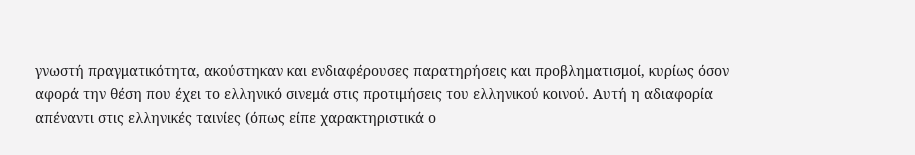γνωστή πραγματικότητα, ακούστηκαν και ενδιαφέρουσες παρατηρήσεις και προβληματισμοί, κυρίως όσον αφορά την θέση που έχει το ελληνικό σινεμά στις προτιμήσεις του ελληνικού κοινού. Αυτή η αδιαφορία απέναντι στις ελληνικές ταινίες (όπως είπε χαρακτηριστικά ο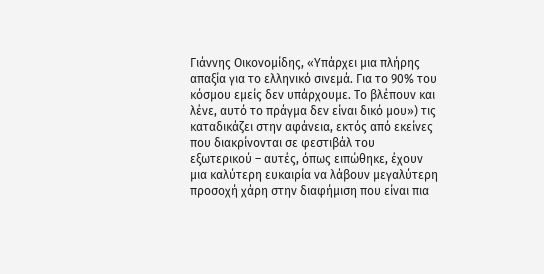Γιάννης Οικονομίδης, «Υπάρχει μια πλήρης απαξία για το ελληνικό σινεμά. Για το 90% του κόσμου εμείς δεν υπάρχουμε. Το βλέπουν και λένε, αυτό το πράγμα δεν είναι δικό μου») τις καταδικάζει στην αφάνεια, εκτός από εκείνες που διακρίνονται σε φεστιβάλ του εξωτερικού – αυτές, όπως ειπώθηκε, έχουν μια καλύτερη ευκαιρία να λάβουν μεγαλύτερη προσοχή χάρη στην διαφήμιση που είναι πια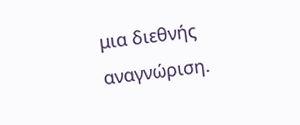μια διεθνής αναγνώριση.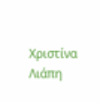Χριστίνα Λιάπη